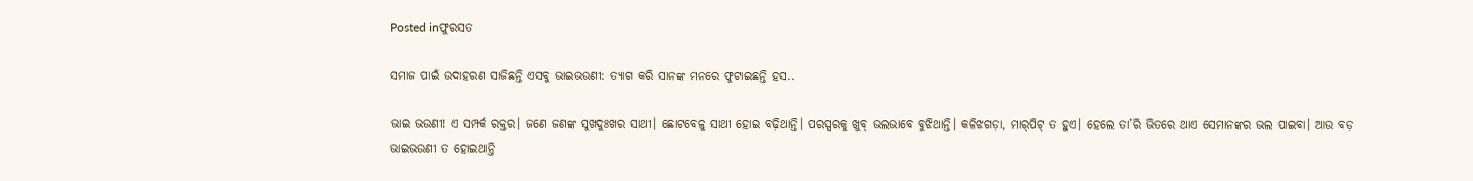Posted inଫୁରସତ

ସମାଜ ପାଇଁ ଉଦାହରଣ ସାଜିଛନ୍ତି ଏସବୁ ଭାଇଭଉଣୀ: ତ୍ୟାଗ କରି ସାନଙ୍କ ମନରେ ଫୁଟାଇଛନ୍ତି ହସ..

ଭାଇ ଭଉଣୀ! ଏ ସମ୍ପର୍କ ରକ୍ତର। ଜଣେ ଜଣଙ୍କ ସୁଖଦୁଃଖର ସାଥୀ। ଛୋଟବେଳୁ ସାଥୀ ହୋଇ ବଢ଼ିଥାନ୍ତି। ପରସ୍ପରକୁ ଖୁବ୍‌ ଭଲଭାବେ ବୁଝିଥାନ୍ତି। କଳିଝଗଡ଼ା, ମାର୍‌ପିଟ୍‌ ତ ହୁଏ। ହେଲେ ତା’ରି ଭିତରେ ଥାଏ ସେମାନଙ୍କର ଭଲ ପାଇବା। ଆଉ ବଡ଼ ଭାଇଭଉଣୀ ତ ହୋଇଥାନ୍ତି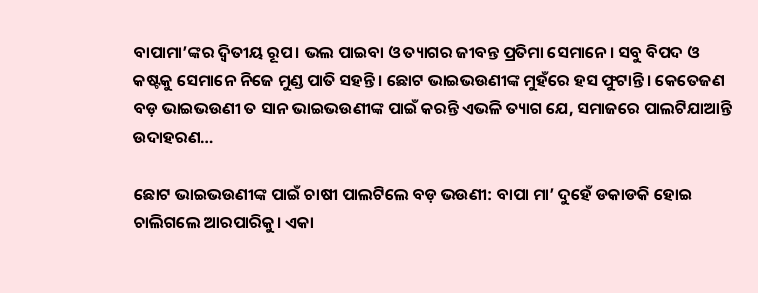ବାପାମା’ଙ୍କର ଦ୍ୱିତୀୟ ରୂପ। ଭଲ ପାଇବା ଓ ତ୍ୟାଗର ଜୀବନ୍ତ ପ୍ରତିମା ସେମାନେ। ସବୁ ବିପଦ ଓ କଷ୍ଟକୁ ସେମାନେ ନିଜେ ମୁଣ୍ଡ ପାତି ସହନ୍ତି। ଛୋଟ ଭାଇଭଉଣୀଙ୍କ ମୁହଁରେ ହସ ଫୁଟାନ୍ତି। କେତେଜଣ ବଡ଼ ଭାଇଭଉଣୀ ତ ସାନ ଭାଇଭଉଣୀଙ୍କ ପାଇଁ କରନ୍ତି ଏଭଳି ତ୍ୟାଗ ଯେ, ସମାଜରେ ପାଲଟିଯାଆନ୍ତି ଉଦାହରଣ…

ଛୋଟ ଭାଇଭଉଣୀଙ୍କ ପାଇଁ ଚାଷୀ ପାଲଟିଲେ ବଡ଼ ଭଉଣୀ: ବାପା ମା’ ଦୁହେଁ ଡକାଡକି ହୋଇ ଚାଲିଗଲେ ଆରପାରିକୁ। ଏକା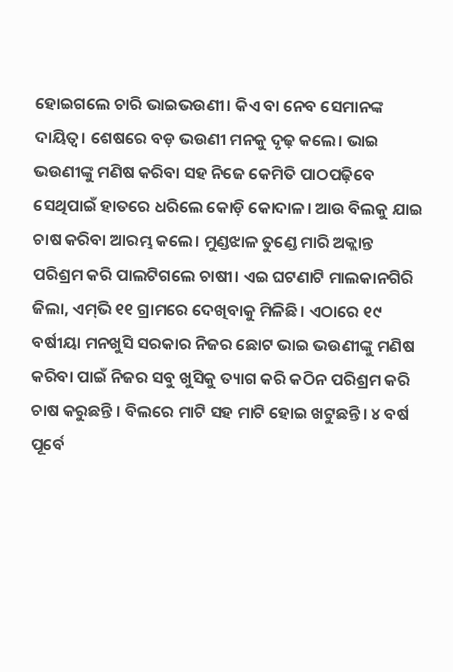ହୋଇଗଲେ ଚାରି ଭାଇଭଉଣୀ। କିଏ ବା ନେବ ସେମାନଙ୍କ ଦାୟିତ୍ୱ। ଶେଷରେ ବଡ଼ ଭଉଣୀ ମନକୁ ଦୃଢ଼ କଲେ। ଭାଇ ଭଉଣୀଙ୍କୁ ମଣିଷ କରିବା ସହ ନିଜେ କେମିତି ପାଠପଢ଼ିବେ ସେଥିପାଇଁ ହାତରେ ଧରିଲେ କୋଡ଼ି କୋଦାଳ। ଆଉ ବିଲକୁ ଯାଇ ଚାଷ କରିବା ଆରମ୍ଭ କଲେ। ମୁଣ୍ଡଝାଳ ତୁଣ୍ଡେ ମାରି ଅକ୍ଲାନ୍ତ ପରିଶ୍ରମ କରି ପାଲଟିଗଲେ ଚାଷୀ। ଏଇ ଘଟଣାଟି ମାଲକାନଗିରି ଜିଲା, ଏମ୍‌ଭି ୧୧ ଗ୍ରାମରେ ଦେଖିବାକୁ ମିଳିଛି। ଏଠାରେ ୧୯ ବର୍ଷୀୟା ମନଖୁସି ସରକାର ନିଜର ଛୋଟ ଭାଇ ଭଉଣୀଙ୍କୁ ମଣିଷ କରିବା ପାଇଁ ନିଜର ସବୁ ଖୁସିକୁ ତ୍ୟାଗ କରି କଠିନ ପରିଶ୍ରମ କରି ଚାଷ କରୁଛନ୍ତି । ବିଲରେ ମାଟି ସହ ମାଟି ହୋଇ ଖଟୁଛନ୍ତି। ୪ ବର୍ଷ ପୂର୍ବେ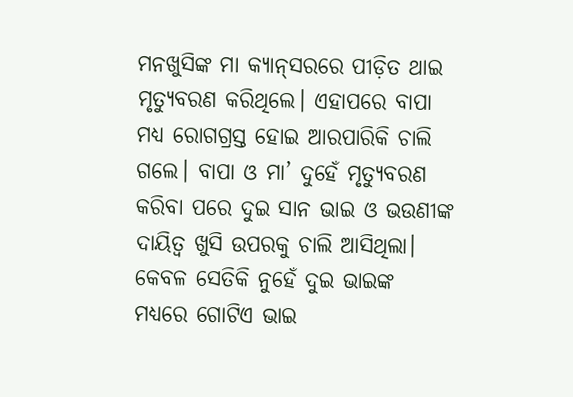ମନଖୁସିଙ୍କ ମା କ୍ୟାନ୍‌ସରରେ ପୀଡ଼ିତ ଥାଇ ମୃତ୍ୟୁବରଣ କରିଥିଲେ। ଏହାପରେ ବାପା ମଧ୍ୟ ରୋଗଗ୍ରସ୍ତ ହୋଇ ଆରପାରିକି ଚାଲି ଗଲେ। ବାପା ଓ ମା’ ଦୁହେଁ ମୃତ୍ୟୁବରଣ କରିବା ପରେ ଦୁଇ ସାନ ଭାଇ ଓ ଭଉଣୀଙ୍କ ଦାୟିତ୍ୱ ଖୁସି ଉପରକୁ ଚାଲି ଆସିଥିଲା। କେବଳ ସେତିକି ନୁହେଁ ଦୁଇ ଭାଇଙ୍କ ମଧ୍ୟରେ ଗୋଟିଏ ଭାଇ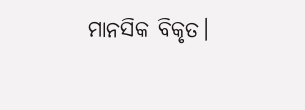ମାନସିକ ବିକୃତ।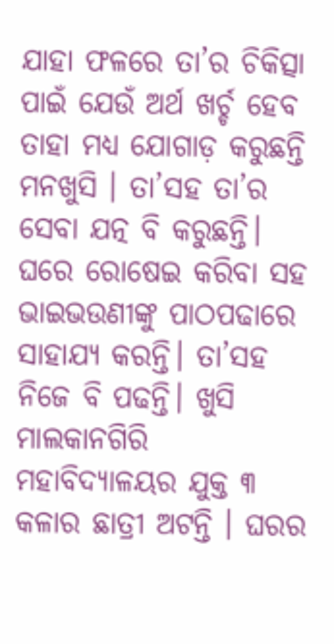ଯାହା ଫଳରେ ତା’ର ଚିକିତ୍ସା ପାଇଁ ଯେଉଁ ଅର୍ଥ ଖର୍ଚ୍ଚ ହେବ ତାହା ମଧ୍ୟ ଯୋଗାଡ଼ କରୁଛନ୍ତି ମନଖୁସି । ତା’ସହ ତା’ର ସେବା ଯତ୍ନ ବି କରୁଛନ୍ତି। ଘରେ ରୋଷେଇ କରିବା ସହ ଭାଇଭଉଣୀଙ୍କୁ ପାଠପଢାରେ ସାହାଯ୍ୟ କରନ୍ତି। ତା’ସହ ନିଜେ ବି ପଢନ୍ତି। ଖୁସି ମାଲକାନଗିରି ମହାବିଦ୍ୟାଳୟର ଯୁକ୍ତ ୩ କଳାର ଛାତ୍ରୀ ଅଟନ୍ତି । ଘରର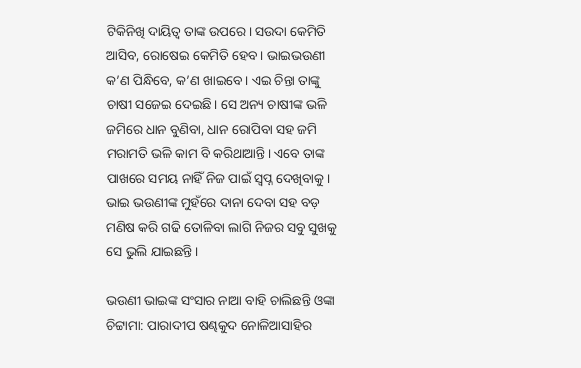ଟିକିନିଖି ଦାୟିତ୍ୱ ତାଙ୍କ ଉପରେ। ସଉଦା କେମିତି ଆସିବ, ରୋଷେଇ କେମିତି ହେବ। ଭାଇଭଉଣୀ କ’ଣ ପିନ୍ଧିବେ, କ’ଣ ଖାଇବେ। ଏଇ ଚିନ୍ତା ତାଙ୍କୁ ଚାଷୀ ସଜେଇ ଦେଇଛି। ସେ ଅନ୍ୟ ଚାଷୀଙ୍କ ଭଳି ଜମିରେ ଧାନ ବୁଣିବା, ଧାନ ରୋପିବା ସହ ଜମି ମରାମତି ଭଳି କାମ ବି କରିଥାଆନ୍ତି। ଏବେ ତାଙ୍କ ପାଖରେ ସମୟ ନାହିଁ ନିଜ ପାଇଁ ସ୍ବପ୍ନ ଦେଖିବାକୁ। ଭାଇ ଭଉଣୀଙ୍କ ମୁହଁରେ ଦାନା ଦେବା ସହ ବଡ଼ ମଣିଷ କରି ଗଢି ତୋଳିବା ଲାଗି ନିଜର ସବୁ ସୁଖକୁ ସେ ଭୁଲି ଯାଇଛନ୍ତି।

ଭଉଣୀ ଭାଇଙ୍କ ସଂସାର ନାଆ ବାହି ଚାଲିଛନ୍ତି ଓଙ୍କା ଚିଟ୍ଟାମା: ପାରାଦୀପ ଷଣ୍ଢକୁଦ ନୋଳିଆସାହିର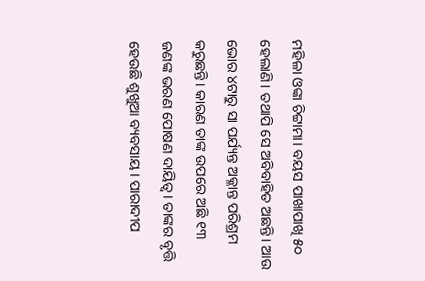ମହିଳା ଓଙ୍କା ଚିଟ୍ଟାମା। ବୟସ ପାଖାପାଖି ୫୦ ହେଲାଣି। ତଥାପି ସେ ଅବିବାହିତ ଅଛନ୍ତି। ଆଉ ଭୋର ୪ଟାରୁ ସା ପର୍ଯ୍ୟନ୍ତ ଅକ୍ଳାନ୍ତ ପରିଶ୍ରମ କରୁଛନ୍ତି। କାରଣ ତାଙ୍କ ଉପରେ ଅଛି ୧୩ ଜଣଙ୍କ ଭରଣ ପୋଷଣ ଦାୟିତ୍ୱ। ତାଙ୍କର ବୃତ୍ତି ହେଉଛି ଶୁଖୁଆ ବ୍ୟବସାୟ। ପାରାଦୀପ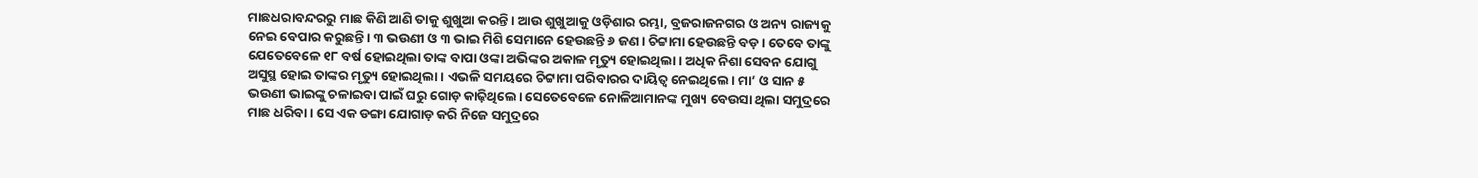ମାଛଧରାବନ୍ଦରରୁ ମାଛ କିଣି ଆଣି ତାକୁ ଶୁଖୁଆ କରନ୍ତି। ଆଉ ଶୁଖୁଆକୁ ଓଡ଼ିଶାର ରମ୍ଭା, ବ୍ରଜରାଜନଗର ଓ ଅନ୍ୟ ରାଜ୍ୟକୁ ନେଇ ବେପାର କରୁଛନ୍ତି। ୩ ଭଉଣୀ ଓ ୩ ଭାଇ ମିଶି ସେମାନେ ହେଉଛନ୍ତି ୬ ଜଣ। ଚିଟ୍ଟାମା ହେଉଛନ୍ତି ବଡ଼। ତେବେ ତାଙ୍କୁ ଯେତେବେଳେ ୧୮ ବର୍ଷ ହୋଇଥିଲା ତାଙ୍କ ବାପା ଓଙ୍କା ଅଭିଙ୍କର ଅକାଳ ମୃତ୍ୟୁ ହୋଇଥିଲା। ଅଧିକ ନିଶା ସେବନ ଯୋଗୁ ଅସୁସ୍ଥ ହୋଇ ତାଙ୍କର ମୃତ୍ୟୁ ହୋଇଥିଲା। ଏଭଳି ସମୟରେ ଚିଟ୍ଟାମା ପରିବାରର ଦାୟିତ୍ୱ ନେଇଥିଲେ। ମା’ ଓ ସାନ ୫ ଭଉଣୀ ଭାଇଙ୍କୁ ଚଳାଇବା ପାଇଁ ଘରୁ ଗୋଡ଼ କାଢ଼ିଥିଲେ। ସେତେବେଳେ ନୋଳିଆମାନଙ୍କ ମୁଖ୍ୟ ବେଉସା ଥିଲା ସମୁଦ୍ରରେ ମାଛ ଧରିବା। ସେ ଏକ ଡଙ୍ଗା ଯୋଗାଡ଼ କରି ନିଜେ ସମୁଦ୍ରରେ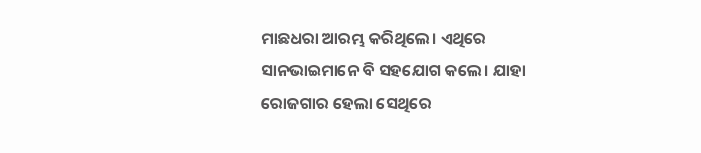ମାଛଧରା ଆରମ୍ଭ କରିଥିଲେ। ଏଥିରେ ସାନଭାଇମାନେ ବି ସହଯୋଗ କଲେ। ଯାହା ରୋଜଗାର ହେଲା ସେଥିରେ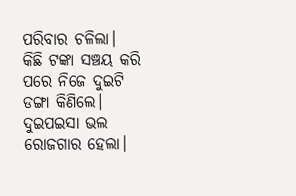ପରିବାର ଚଳିଲା। କିଛି ଟଙ୍କା ସଞ୍ଚୟ କରି ପରେ ନିଜେ ଦୁଇଟି ଡଙ୍ଗା କିଣିଲେ। ଦୁଇପଇସା ଭଲ ରୋଜଗାର ହେଲା।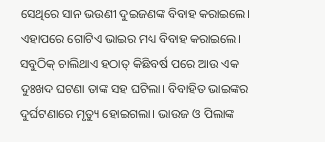ସେଥିରେ ସାନ ଭଉଣୀ ଦୁଇଜଣଙ୍କ ବିବାହ କରାଇଲେ। ଏହାପରେ ଗୋଟିଏ ଭାଇର ମଧ୍ୟ ବିବାହ କରାଇଲେ। ସବୁଠିକ୍‌ ଚାଲିଥାଏ ହଠାତ୍‌ କିଛିବର୍ଷ ପରେ ଆଉ ଏକ ଦୁଃଖଦ ଘଟଣା ତାଙ୍କ ସହ ଘଟିଲା। ବିବାହିତ ଭାଇଙ୍କର ଦୁର୍ଘଟଣାରେ ମୃତ୍ୟୁ ହୋଇଗଲା। ଭାଉଜ ଓ ପିଲାଙ୍କ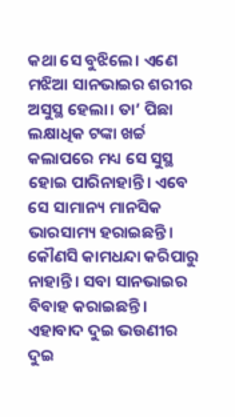କଥା ସେ ବୁଝିଲେ। ଏଣେ ମଝିଆ ସାନଭାଇର ଶରୀର ଅସୁସ୍ଥ ହେଲା। ତା’ ପିଛା ଲକ୍ଷାଧିକ ଟଙ୍କା ଖର୍ଚ୍ଚ କଲାପରେ ମଧ୍ୟ ସେ ସୁସ୍ଥ ହୋଇ ପାରିନାହାନ୍ତି। ଏବେ ସେ ସାମାନ୍ୟ ମାନସିକ ଭାରସାମ୍ୟ ହରାଇଛନ୍ତି। କୌଣସି କାମଧନ୍ଦା କରିପାରୁ ନାହାନ୍ତି। ସବା ସାନଭାଇର ବିବାହ କରାଇଛନ୍ତି। ଏହାବାଦ ଦୁଇ ଭଉଣୀର ଦୁଇ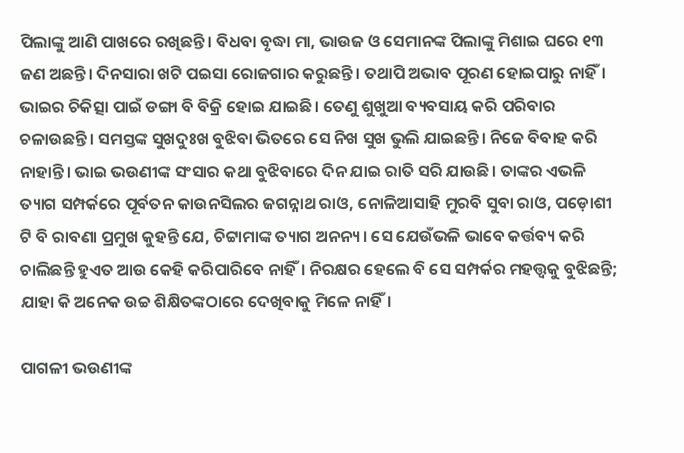ପିଲାଙ୍କୁ ଆଣି ପାଖରେ ରଖିଛନ୍ତି। ବିଧବା ବୃଦ୍ଧା ମା, ଭାଉଜ ଓ ସେମାନଙ୍କ ପିଲାଙ୍କୁ ମିଶାଇ ଘରେ ୧୩ ଜଣ ଅଛନ୍ତି। ଦିନସାରା ଖଟି ପଇସା ରୋଜଗାର କରୁଛନ୍ତି। ତଥାପି ଅଭାବ ପୂରଣ ହୋଇପାରୁ ନାହିଁ। ଭାଇର ଚିକିତ୍ସା ପାଇଁ ଡଙ୍ଗା ବି ବିକ୍ରି ହୋଇ ଯାଇଛି। ତେଣୁ ଶୁଖୁଆ ବ୍ୟବସାୟ କରି ପରିବାର ଚଳାଉଛନ୍ତି। ସମସ୍ତଙ୍କ ସୁଖଦୁଃଖ ବୁଝିବା ଭିତରେ ସେ ନିଖ ସୁଖ ଭୁଲି ଯାଇଛନ୍ତି। ନିଜେ ବିବାହ କରି ନାହାନ୍ତି। ଭାଇ ଭଉଣୀଙ୍କ ସଂସାର କଥା ବୁଝିବାରେ ଦିନ ଯାଇ ରାତି ସରି ଯାଉଛି। ତାଙ୍କର ଏଭଳି ତ୍ୟାଗ ସମ୍ପର୍କରେ ପୂର୍ବତନ କାଉନସିଲର ଜଗନ୍ନାଥ ରାଓ, ନୋଳିଆସାହି ମୁରବି ସୁବା ରାଓ, ପଡ଼ୋଶୀ ଟି ବି ରାବଣା ପ୍ରମୁଖ କୁହନ୍ତି ଯେ, ଚିଟ୍ଟାମାଙ୍କ ତ୍ୟାଗ ଅନନ୍ୟ। ସେ ଯେଉଁଭଳି ଭାବେ କର୍ତ୍ତବ୍ୟ କରି ଚାଲିଛନ୍ତି ହୁଏତ ଆଉ କେହି କରିପାରିବେ ନାହିଁ। ନିରକ୍ଷର ହେଲେ ବି ସେ ସମ୍ପର୍କର ମହତ୍ତ୍ୱକୁ ବୁଝିଛନ୍ତି; ଯାହା କି ଅନେକ ଉଚ୍ଚ ଶିକ୍ଷିତଙ୍କଠାରେ ଦେଖିବାକୁ ମିଳେ ନାହିଁ।

ପାଗଳୀ ଭଉଣୀଙ୍କ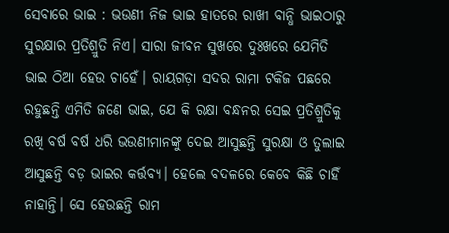ସେବାରେ ଭାଇ : ଭଉଣୀ ନିଜ ଭାଇ ହାତରେ ରାଖୀ ବାନ୍ଧି ଭାଇଠାରୁ ସୁରକ୍ଷାର ପ୍ରତିଶ୍ରୁତି ନିଏ। ସାରା ଜୀବନ ସୁଖରେ ଦୁଃଖରେ ଯେମିତି ଭାଇ ଠିଆ ହେଉ ଚାହେଁ। ରାୟଗଡ଼ା ସଦର ରାମା ଟକିଜ ପଛରେ ରହୁଛନ୍ତି ଏମିତି ଜଣେ ଭାଇ, ଯେ କି ରକ୍ଷା ବନ୍ଧନର ସେଇ ପ୍ରତିଶ୍ରୁତିକୁ ରଖି ବର୍ଷ ବର୍ଷ ଧରି ଭଉଣୀମାନଙ୍କୁ ଦେଇ ଆସୁଛନ୍ତି ସୁରକ୍ଷା ଓ ତୁଲାଇ ଆସୁଛନ୍ତି ବଡ଼ ଭାଇର କର୍ତ୍ତବ୍ୟ। ହେଲେ ବଦଳରେ କେବେ କିଛି ଚାହିଁ ନାହାନ୍ତି। ସେ ହେଉଛନ୍ତି ରାମ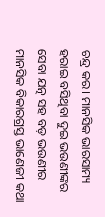ଚନ୍ଦ୍ର କର। ମାନସିକ ଭାରସାମ୍ୟ ହରାଇ ବସିଥିବା ଦୁଇ ଭଉଣୀଙ୍କର ସେବା ଯତ୍ନ ସହ ବଡ଼ ଭଉଣୀର ମାନସିକ ବିକାରଗ୍ରସ୍ତ ଭାଣେଜୀ କଥା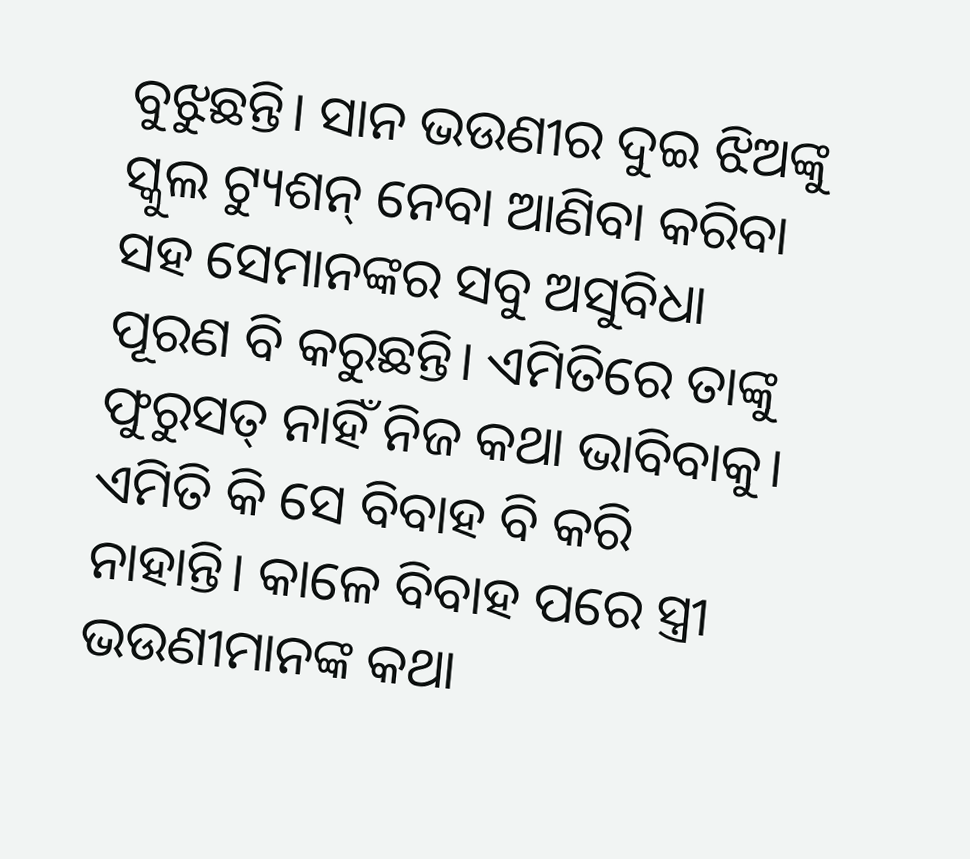ବୁଝୁଛନ୍ତି। ସାନ ଭଉଣୀର ଦୁଇ ଝିଅଙ୍କୁ ସ୍କୁଲ ଟ୍ୟୁଶନ୍‌ ନେବା ଆଣିବା କରିବା ସହ ସେମାନଙ୍କର ସବୁ ଅସୁବିଧା ପୂରଣ ବି କରୁଛନ୍ତି। ଏମିତିରେ ତାଙ୍କୁ ଫୁରୁସତ୍‌ ନାହିଁ ନିଜ କଥା ଭାବିବାକୁ। ଏମିତି କି ସେ ବିବାହ ବି କରି ନାହାନ୍ତି। କାଳେ ବିବାହ ପରେ ସ୍ତ୍ରୀ ଭଉଣୀମାନଙ୍କ କଥା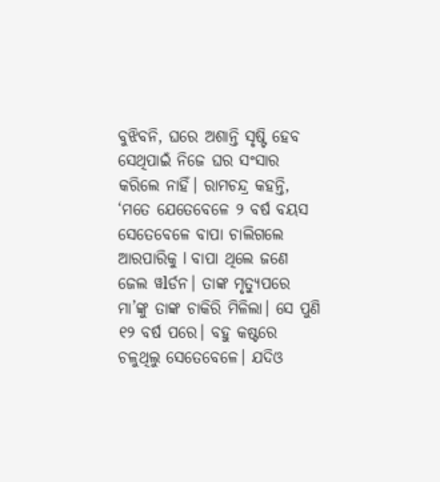ବୁଝିବନି, ଘରେ ଅଶାନ୍ତି ସୃଷ୍ଟି ହେବ ସେଥିପାଇଁ ନିଜେ ଘର ସଂସାର କରିଲେ ନାହିଁ। ରାମଚନ୍ଦ୍ର କହନ୍ତି, ‘ମତେ ଯେତେବେଳେ ୨ ବର୍ଷ ବୟସ ସେତେବେଳେ ବାପା ଚାଲିଗଲେ ଆରପାରିକୁ l ବାପା ଥିଲେ ଜଣେ ଜେଲ ୱlର୍ଡନ। ତାଙ୍କ ମୃତ୍ୟୁପରେ ମା’ଙ୍କୁ ତାଙ୍କ ଚାକିରି ମିଳିଲା। ସେ ପୁଣି ୧୨ ବର୍ଷ ପରେ। ବହୁ କଷ୍ଟରେ ଚଳୁଥିଲୁ ସେତେବେଳେ। ଯଦିଓ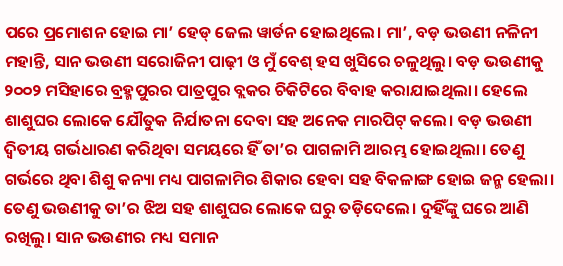ପରେ ପ୍ରମୋଶନ ହୋଇ ମା’ ହେଡ୍‌ ଜେଲ ୱାର୍ଡନ ହୋଇଥିଲେ। ମା’, ବଡ଼ ଭଉଣୀ ନଳିନୀ ମହାନ୍ତି, ସାନ ଭଉଣୀ ସରୋଜିନୀ ପାଢ଼ୀ ଓ ମୁଁ ବେଶ୍‌ ହସ ଖୁସିରେ ଚଳୁଥିଲୁ। ବଡ଼ ଭଉଣୀକୁ ୨୦୦୨ ମସିହାରେ ବ୍ରହ୍ମପୁରର ପାତ୍ରପୁର ବ୍ଲକର ଚିକିଟିରେ ବିବାହ କରାଯାଇଥିଲା। ହେଲେ ଶାଶୁଘର ଲୋକେ ଯୌତୁକ ନିର୍ଯାତନା ଦେବା ସହ ଅନେକ ମାରପିଟ୍‌ କଲେ। ବଡ଼ ଭଉଣୀ ଦ୍ୱିତୀୟ ଗର୍ଭଧାରଣ କରିଥିବା ସମୟରେ ହିଁ ତା’ର ପାଗଳାମି ଆରମ୍ଭ ହୋଇଥିଲା। ତେଣୁ ଗର୍ଭରେ ଥିବା ଶିଶୁ କନ୍ୟା ମଧ୍ୟ ପାଗଳାମିର ଶିକାର ହେବା ସହ ବିକଳାଙ୍ଗ ହୋଇ ଜନ୍ମ ହେଲା। ତେଣୁ ଭଉଣୀକୁ ତା’ର ଝିଅ ସହ ଶାଶୁଘର ଲୋକେ ଘରୁ ତଡ଼ିଦେଲେ। ଦୁହିଁଙ୍କୁ ଘରେ ଆଣି ରଖିଲୁ। ସାନ ଭଉଣୀର ମଧ୍ୟ ସମାନ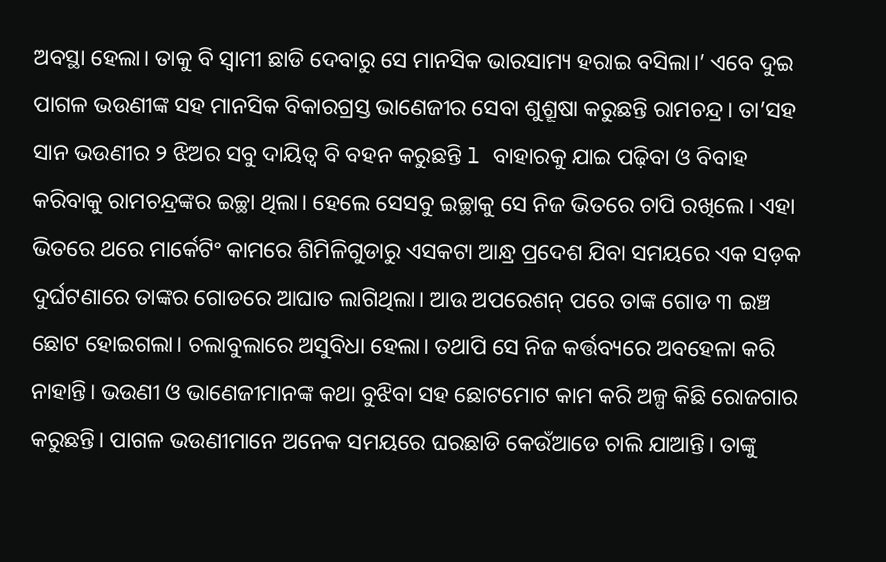ଅବସ୍ଥା ହେଲା। ତାକୁ ବି ସ୍ବାମୀ ଛାଡି ଦେବାରୁ ସେ ମାନସିକ ଭାରସାମ୍ୟ ହରାଇ ବସିଲା।’ ଏବେ ଦୁଇ ପାଗଳ ଭଉଣୀଙ୍କ ସହ ମାନସିକ ବିକାରଗ୍ରସ୍ତ ଭାଣେଜୀର ସେବା ଶୁଶ୍ରୂଷା କରୁଛନ୍ତି ରାମଚନ୍ଦ୍ର। ତା’ସହ ସାନ ଭଉଣୀର ୨ ଝିଅର ସବୁ ଦାୟିତ୍ୱ ବି ବହନ କରୁଛନ୍ତି l ବାହାରକୁ ଯାଇ ପଢ଼ିବା ଓ ବିବାହ କରିବାକୁ ରାମଚନ୍ଦ୍ରଙ୍କର ଇଚ୍ଛା ଥିଲା। ହେଲେ ସେସବୁ ଇଚ୍ଛାକୁ ସେ ନିଜ ଭିତରେ ଚାପି ରଖିଲେ। ଏହା ଭିତରେ ଥରେ ମାର୍କେଟିଂ କାମରେ ଶିମିଳିଗୁଡାରୁ ଏସକଟା ଆନ୍ଧ୍ର ପ୍ରଦେଶ ଯିବା ସମୟରେ ଏକ ସଡ଼କ ଦୁର୍ଘଟଣାରେ ତାଙ୍କର ଗୋଡରେ ଆଘାତ ଲାଗିଥିଲା। ଆଉ ଅପରେଶନ୍‌ ପରେ ତାଙ୍କ ଗୋଡ ୩ ଇଞ୍ଚ ଛୋଟ ହୋଇଗଲା। ଚଲାବୁଲାରେ ଅସୁବିଧା ହେଲା। ତଥାପି ସେ ନିଜ କର୍ତ୍ତବ୍ୟରେ ଅବହେଳା କରି ନାହାନ୍ତି। ଭଉଣୀ ଓ ଭାଣେଜୀମାନଙ୍କ କଥା ବୁଝିବା ସହ ଛୋଟମୋଟ କାମ କରି ଅଳ୍ପ କିଛି ରୋଜଗାର କରୁଛନ୍ତି। ପାଗଳ ଭଉଣୀମାନେ ଅନେକ ସମୟରେ ଘରଛାଡି କେଉଁଆଡେ ଚାଲି ଯାଆନ୍ତି। ତାଙ୍କୁ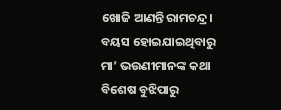ଖୋଜି ଆଣନ୍ତି ରାମଚନ୍ଦ୍ର। ବୟସ ହୋଇଯାଇଥିବାରୁ ମା’ ଭଉଣୀମାନଙ୍କ କଥା ବିଶେଷ ବୁଝିପାରୁ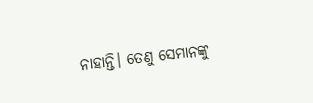ନାହାନ୍ତି। ତେଣୁ ସେମାନଙ୍କୁ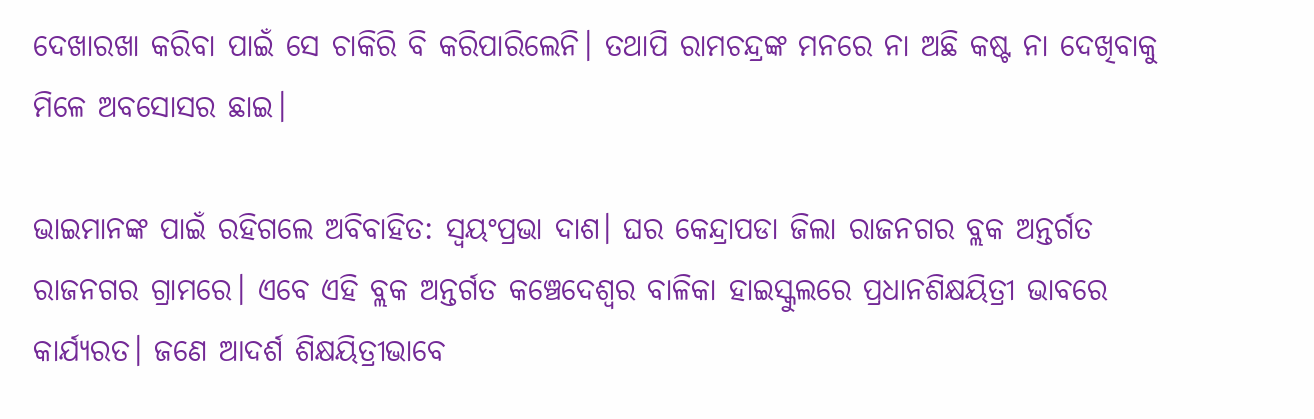ଦେଖାରଖା କରିବା ପାଇଁ ସେ ଚାକିରି ବି କରିପାରିଲେନି। ତଥାପି ରାମଚନ୍ଦ୍ରଙ୍କ ମନରେ ନା ଅଛି କଷ୍ଟ ନା ଦେଖିବାକୁ ମିଳେ ଅବସୋସର ଛାଇ।

ଭାଇମାନଙ୍କ ପାଇଁ ରହିଗଲେ ଅବିବାହିତ: ସ୍ବୟଂପ୍ରଭା ଦାଶ। ଘର କେନ୍ଦ୍ରାପଡା ଜିଲା ରାଜନଗର ବ୍ଲକ ଅନ୍ତର୍ଗତ ରାଜନଗର ଗ୍ରାମରେ। ଏବେ ଏହି ବ୍ଲକ ଅନ୍ତର୍ଗତ କଞ୍ଚେଦେଶ୍ୱର ବାଳିକା ହାଇସ୍କୁଲରେ ପ୍ରଧାନଶିକ୍ଷୟିତ୍ରୀ ଭାବରେ କାର୍ଯ୍ୟରତ। ଜଣେ ଆଦର୍ଶ ଶିକ୍ଷୟିତ୍ରୀଭାବେ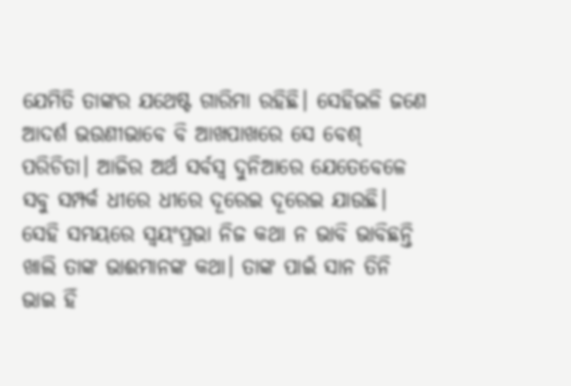ଯେମିତି ତାଙ୍କର ଯଥେଷ୍ଟ ଗାରିମା ରହିଛି। ସେହିଭଳି ଜଣେ ଆଦର୍ଶ ଭଉଣୀଭାବେ ବି ଆଖପାଖରେ ସେ ବେଶ୍‌ ପରିଚିତା। ଆଜିର ଅର୍ଥ ସର୍ବସ୍ବ ଦୁନିଆରେ ଯେତେବେଳେ ସବୁ ସମ୍ପର୍କ ଧୀରେ ଧୀରେ ଦୂରେଇ ଦୂରେଇ ଯାଉଛି। ସେହି ସମୟରେ ସ୍ବୟଂପ୍ରଭା ନିଜ କଥା ନ ଭାବି ଭାବିଛନ୍ତି ଖାଲି ତାଙ୍କ ଭାଈମାନଙ୍କ କଥା। ତାଙ୍କ ପାଇଁ ସାନ ତିନି ଭାଇ ହିଁ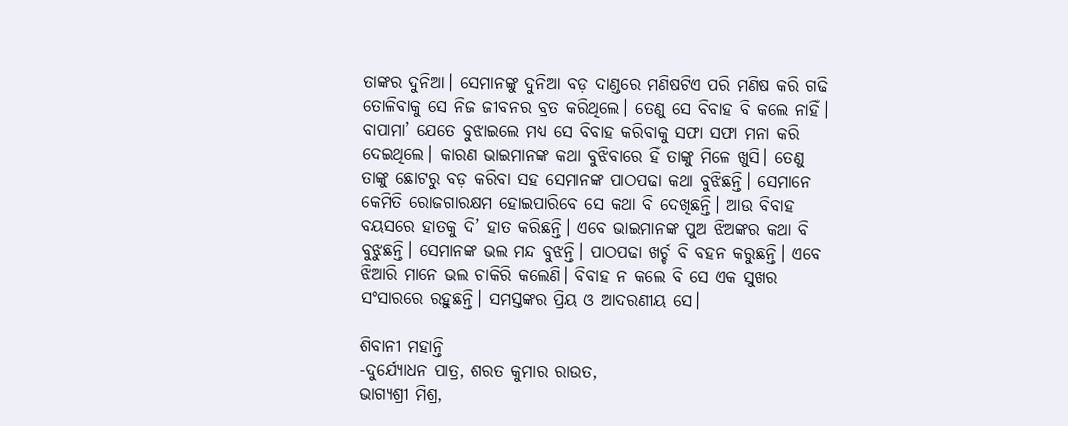ତାଙ୍କର ଦୁନିଆ। ସେମାନଙ୍କୁ ଦୁନିଆ ବଡ଼ ଦାଣ୍ଡରେ ମଣିଷଟିଏ ପରି ମଣିଷ କରି ଗଢି ତୋଳିବାକୁ ସେ ନିଜ ଜୀବନର ବ୍ରତ କରିଥିଲେ। ତେଣୁ ସେ ବିବାହ ବି କଲେ ନାହିଁ। ବାପାମା’ ଯେତେ ବୁଝାଇଲେ ମଧ୍ୟ ସେ ବିବାହ କରିବାକୁ ସଫା ସଫା ମନା କରି ଦେଇଥିଲେ। କାରଣ ଭାଇମାନଙ୍କ କଥା ବୁଝିବାରେ ହିଁ ତାଙ୍କୁ ମିଳେ ଖୁସି। ତେଣୁ ତାଙ୍କୁ ଛୋଟରୁ ବଡ଼ କରିବା ସହ ସେମାନଙ୍କ ପାଠପଢା କଥା ବୁଝିଛନ୍ତି। ସେମାନେ କେମିତି ରୋଜଗାରକ୍ଷମ ହୋଇପାରିବେ ସେ କଥା ବି ଦେଖିଛନ୍ତି। ଆଉ ବିବାହ ବୟସରେ ହାତକୁ ଦି’ ହାତ କରିଛନ୍ତି। ଏବେ ଭାଇମାନଙ୍କ ପୁଅ ଝିଅଙ୍କର କଥା ବି ବୁଝୁଛନ୍ତି। ସେମାନଙ୍କ ଭଲ ମନ୍ଦ ବୁଝନ୍ତି। ପାଠପଢା ଖର୍ଚ୍ଚ ବି ବହନ କରୁଛନ୍ତି। ଏବେ ଝିଆରି ମାନେ ଭଲ ଚାକିରି କଲେଣି। ବିବାହ ନ କଲେ ବି ସେ ଏକ ସୁଖର ସଂସାରରେ ରହୁଛନ୍ତି। ସମସ୍ତଙ୍କର ପ୍ରିୟ ଓ ଆଦରଣୀୟ ସେ।

ଶିବାନୀ ମହାନ୍ତି
-ଦୁର୍ଯ୍ୟୋଧନ ପାତ୍ର, ଶରତ କୁମାର ରାଉତ,
ଭାଗ୍ୟଶ୍ରୀ ମିଶ୍ର,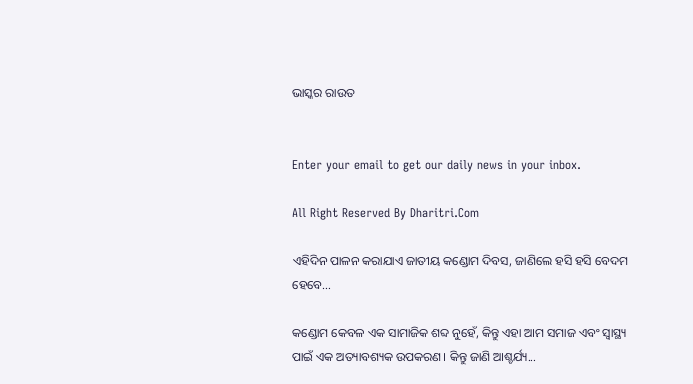ଭାସ୍କର ରାଉତ


Enter your email to get our daily news in your inbox.

All Right Reserved By Dharitri.Com

ଏହିଦିନ ପାଳନ କରାଯାଏ ଜାତୀୟ କଣ୍ଡୋମ ଦିବସ, ଜାଣିଲେ ହସି ହସି ବେଦମ ହେବେ…

କଣ୍ଡୋମ କେବଳ ଏକ ସାମାଜିକ ଶବ୍ଦ ନୁହେଁ, କିନ୍ତୁ ଏହା ଆମ ସମାଜ ଏବଂ ସ୍ବାସ୍ଥ୍ୟ ପାଇଁ ଏକ ଅତ୍ୟାବଶ୍ୟକ ଉପକରଣ। କିନ୍ତୁ ଜାଣି ଆଶ୍ଚର୍ଯ୍ୟ...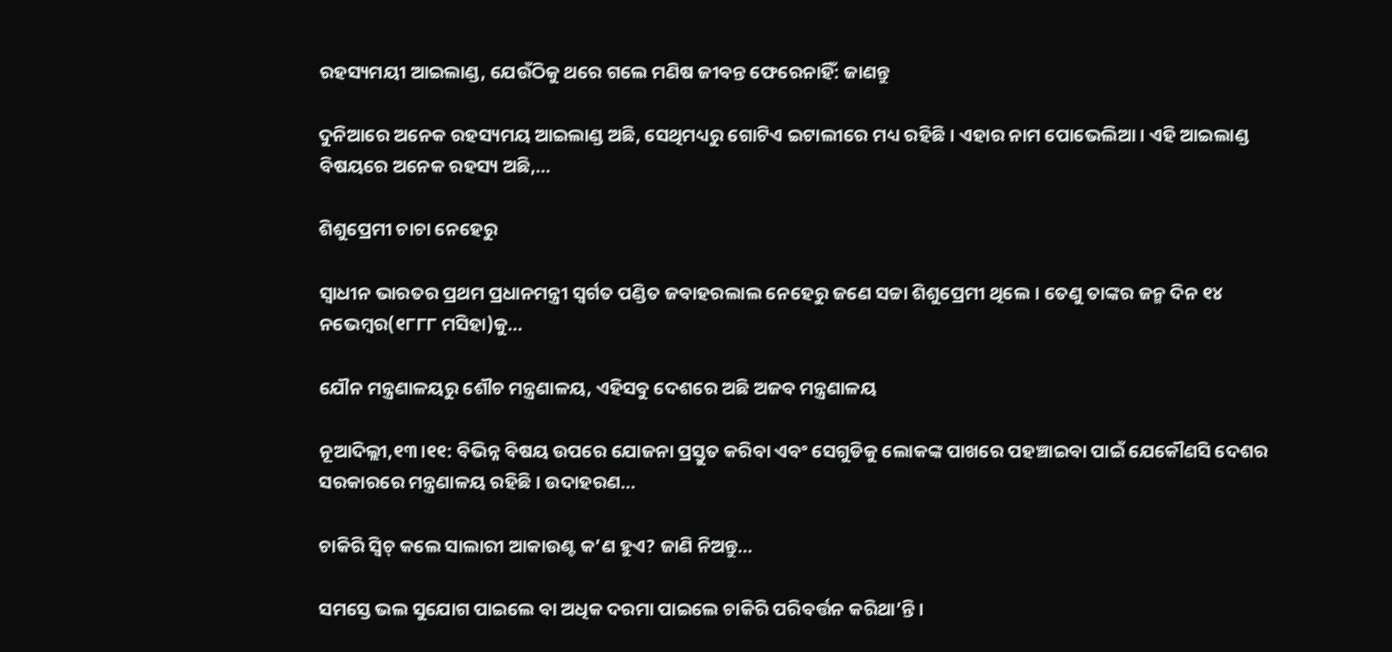ରହସ୍ୟମୟୀ ଆଇଲାଣ୍ଡ, ଯେଉଁଠିକୁ ଥରେ ଗଲେ ମଣିଷ ଜୀବନ୍ତ ଫେରେନାହିଁ: ଜାଣନ୍ତୁ

ଦୁନିଆରେ ଅନେକ ରହସ୍ୟମୟ ଆଇଲାଣ୍ଡ ଅଛି, ସେଥିମଧ୍ୟରୁ ଗୋଟିଏ ଇଟାଲୀରେ ମଧ୍ୟ ରହିଛି। ଏହାର ନାମ ପୋଭେଲିଆ। ଏହି ଆଇଲାଣ୍ଡ ବିଷୟରେ ଅନେକ ରହସ୍ୟ ଅଛି,...

ଶିଶୁପ୍ରେମୀ ଚାଚା ନେହେରୁ

ସ୍ବାଧୀନ ଭାରତର ପ୍ରଥମ ପ୍ରଧାନମନ୍ତ୍ରୀ ସ୍ବର୍ଗତ ପଣ୍ଡିତ ଜବାହରଲାଲ ନେହେରୁ ଜଣେ ସଚ୍ଚା ଶିଶୁପ୍ରେମୀ ଥିଲେ। ତେଣୁ ତାଙ୍କର ଜନ୍ମ ଦିନ ୧୪ ନଭେମ୍ବର(୧୮୮୮ ମସିହା)କୁ...

ଯୌନ ମନ୍ତ୍ରଣାଳୟରୁ ଶୌଚ ମନ୍ତ୍ରଣାଳୟ, ଏହିସବୁ ଦେଶରେ ଅଛି ଅଜବ ମନ୍ତ୍ରଣାଳୟ

ନୂଆଦିଲ୍ଲୀ,୧୩।୧୧: ବିଭିନ୍ନ ବିଷୟ ଉପରେ ଯୋଜନା ପ୍ରସ୍ତୁତ କରିବା ଏବଂ ସେଗୁଡିକୁ ଲୋକଙ୍କ ପାଖରେ ପହଞ୍ଚାଇବା ପାଇଁ ଯେକୌଣସି ଦେଶର ସରକାରରେ ମନ୍ତ୍ରଣାଳୟ ରହିଛି। ଉଦାହରଣ...

ଚାକିରି ସ୍ବିଚ୍‌ କଲେ ସାଲାରୀ ଆକାଉଣ୍ଟ କ’ଣ ହୁଏ? ଜାଣି ନିଅନ୍ତୁ…

ସମସ୍ତେ ଭଲ ସୁଯୋଗ ପାଇଲେ ବା ଅଧିକ ଦରମା ପାଇଲେ ଚାକିରି ପରିବର୍ତ୍ତନ କରିଥା’ନ୍ତି ।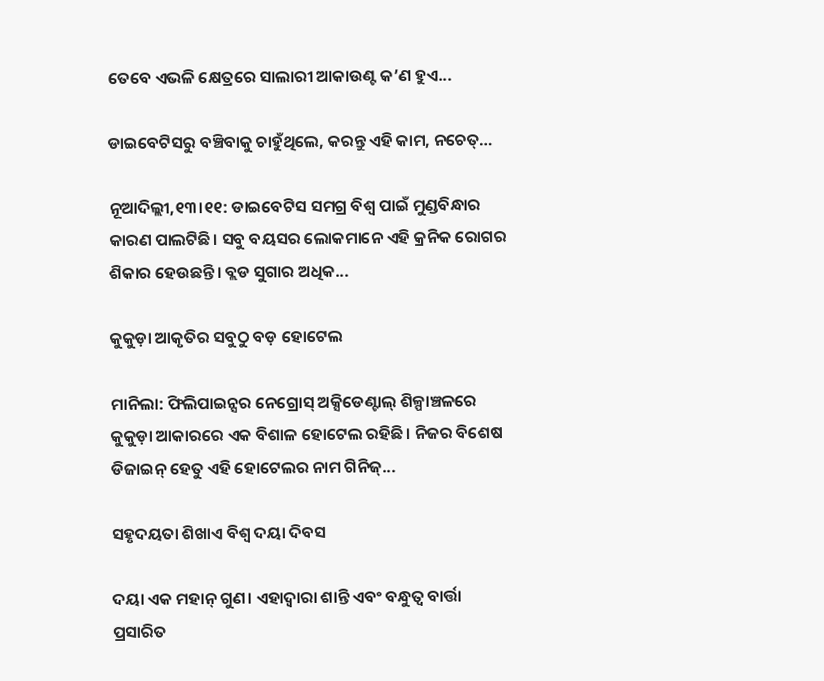ତେବେ ଏଭଳି କ୍ଷେତ୍ରରେ ସାଲାରୀ ଆକାଉଣ୍ଟ କ’ଣ ହୁଏ...

ଡାଇବେଟିସରୁ ବଞ୍ଚିବାକୁ ଚାହୁଁଥିଲେ, କରନ୍ତୁ ଏହି କାମ, ନଚେତ୍‌…

ନୂଆଦିଲ୍ଲୀ,୧୩।୧୧: ଡାଇବେଟିସ ସମଗ୍ର ବିଶ୍ୱ ପାଇଁ ମୁଣ୍ଡବିନ୍ଧାର କାରଣ ପାଲଟିଛି। ସବୁ ବୟସର ଲୋକମାନେ ଏହି କ୍ରନିକ ରୋଗର ଶିକାର ହେଉଛନ୍ତି। ବ୍ଲଡ ସୁଗାର ଅଧିକ...

କୁକୁଡ଼ା ଆକୃତିର ସବୁଠୁ ବଡ଼ ହୋଟେଲ

ମାନିଲା: ଫିଲିପାଇନ୍ସର ନେଗ୍ରୋସ୍‌ ଅକ୍ସିଡେଣ୍ଟାଲ୍‌ ଶିଳ୍ପାଞ୍ଚଳରେ କୁକୁଡ଼ା ଆକାରରେ ଏକ ବିଶାଳ ହୋଟେଲ ରହିଛି। ନିଜର ବିଶେଷ ଡିଜାଇନ୍‌ ହେତୁ ଏହି ହୋଟେଲର ନାମ ଗିନିଜ୍‌...

ସହୃଦୟତା ଶିଖାଏ ବିଶ୍ୱ ଦୟା ଦିବସ

ଦୟା ଏକ ମହାନ୍‌ ଗୁଣ। ଏହାଦ୍ୱାରା ଶାନ୍ତି ଏବଂ ବନ୍ଧୁତ୍ୱ ବାର୍ତ୍ତା ପ୍ରସାରିତ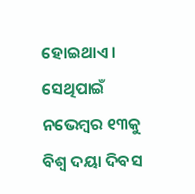ହୋଇଥାଏ। ସେଥିପାଇଁ ନଭେମ୍ବର ୧୩କୁ ବିଶ୍ୱ ଦୟା ଦିବସ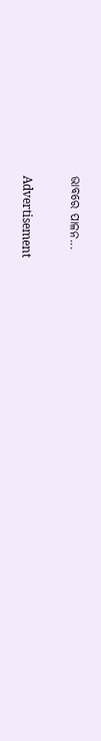ଭାବରେ ପାଳନ...

Advertisement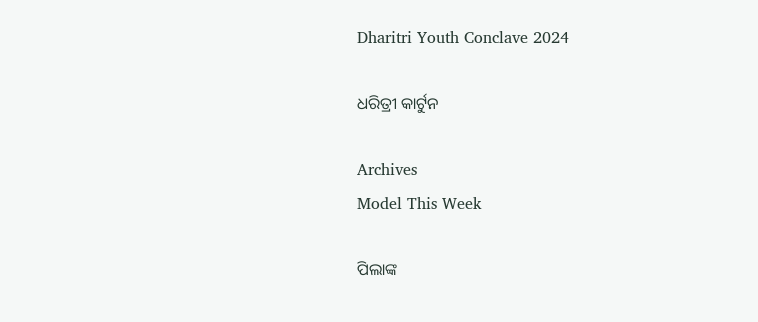Dharitri Youth Conclave 2024

ଧରିତ୍ରୀ କାର୍ଟୁନ

Archives
Model This Week

ପିଲାଙ୍କ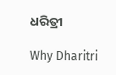ଧରିତ୍ରୀ

Why Dharitri